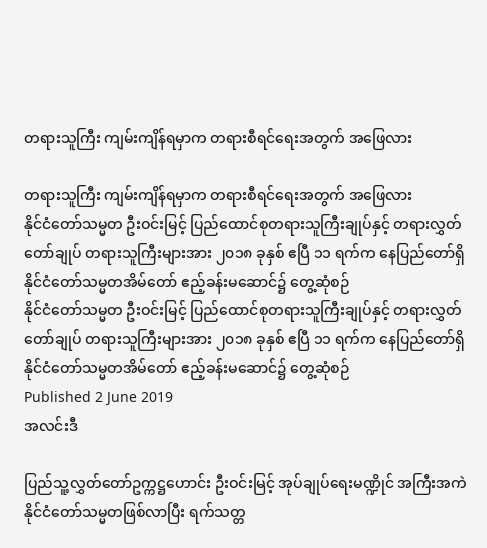တရားသူကြီး ကျမ်းကျိန်ရမှာက တရားစီရင်ရေးအတွက် အဖြေလား

တရားသူကြီး ကျမ်းကျိန်ရမှာက တရားစီရင်ရေးအတွက် အဖြေလား
နိုင်ငံတော်သမ္မတ ဦးဝင်းမြင့် ပြည်ထောင်စုတရားသူကြီးချုပ်နှင့် တရားလွှတ်တော်ချုပ် တရားသူကြီးများအား ၂၀၁၈ ခုနှစ် ဧပြီ ၁၁ ရက်က နေပြည်တော်ရှိ နိုင်ငံတော်သမ္မတအိမ်တော် ဧည့်ခန်းမဆောင်၌ တွေ့ဆုံစဉ်
နိုင်ငံတော်သမ္မတ ဦးဝင်းမြင့် ပြည်ထောင်စုတရားသူကြီးချုပ်နှင့် တရားလွှတ်တော်ချုပ် တရားသူကြီးများအား ၂၀၁၈ ခုနှစ် ဧပြီ ၁၁ ရက်က နေပြည်တော်ရှိ နိုင်ငံတော်သမ္မတအိမ်တော် ဧည့်ခန်းမဆောင်၌ တွေ့ဆုံစဉ်
Published 2 June 2019
အလင်းဒီ

ပြည်သူ့လွှတ်တော်ဥက္ကဋ္ဌဟောင်း ဦးဝင်းမြင့် အုပ်ချုပ်ရေးမဏ္ဍိုင် အကြီးအကဲ နိုင်ငံတော်သမ္မတဖြစ်လာပြီး ရက်သတ္တ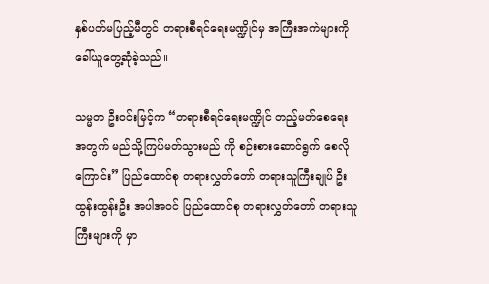နှစ်ပတ်မပြည့်မီတွင် တရားစီရင်ရေးမဏ္ဍိုင်မှ အကြီးအကဲများကို ခေါ်ယူတွေ့ဆုံခဲ့သည်။

သမ္မတ ဦးဝင်းမြင့်က “တရားစီရင်ရေးမဏ္ဍိုင် တည့်မတ်စေရေး အတွက် မည်သို့ကြပ်မတ်သွားမည် ကို စဉ်းစားဆောင်ရွက် စေလိုကြောင်း” ပြည်ထောင်စု တရားလွှတ်တော် တရားသူကြီးချုပ် ဦးထွန်းထွန်းဦး အပါအဝင် ပြည်ထောင်စု တရားလွှတ်တော် တရားသူကြီးများကို မှာ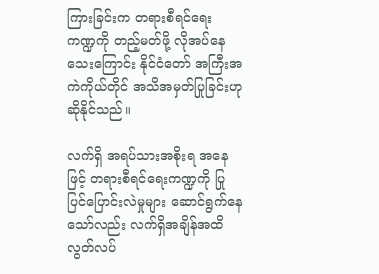ကြားခြင်းက တရားစီရင်ရေး ကဏ္ဍကို တည့်မတ်ဖို့ လိုအပ်နေသေးကြောင်း နိုင်ငံတော် အကြီးအကဲကိုယ်တိုင် အသိအမှတ်ပြုခြင်းဟု ဆိုနိုင်သည်။

လက်ရှိ အရပ်သားအစိုးရ အနေဖြင့် တရားစီရင်ရေးကဏ္ဍကို ပြုပြင်ပြောင်းလဲမှုများ ဆောင်ရွက်နေသော်လည်း လက်ရှိအချိန်အထိ လွတ်လပ်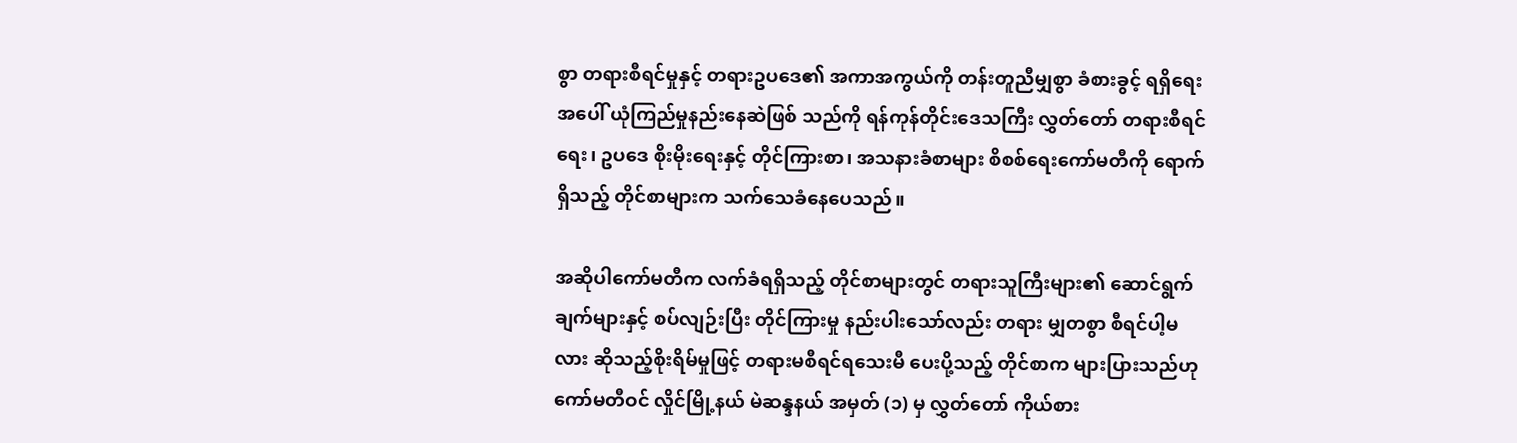စွာ တရားစီရင်မှုနှင့် တရားဥပဒေ၏ အကာအကွယ်ကို တန်းတူညီမျှစွာ ခံစားခွင့် ရရှိရေးအပေါ် ယုံကြည်မှုနည်းနေဆဲဖြစ် သည်ကို ရန်ကုန်တိုင်းဒေသကြီး လွှတ်တော် တရားစီရင်ရေး၊ ဥပဒေ စိုးမိုးရေးနှင့် တိုင်ကြားစာ၊ အသနားခံစာများ စိစစ်ရေးကော်မတီကို ရောက်ရှိသည့် တိုင်စာများက သက်သေခံနေပေသည်။

အဆိုပါကော်မတီက လက်ခံရရှိသည့် တိုင်စာများတွင် တရားသူကြီးများ၏ ဆောင်ရွက်ချက်များနှင့် စပ်လျဉ်းပြီး တိုင်ကြားမှု နည်းပါးသော်လည်း တရား မျှတစွာ စီရင်ပါ့မလား ဆိုသည့်စိုးရိမ်မှုဖြင့် တရားမစီရင်ရသေးမီ ပေးပို့သည့် တိုင်စာက များပြားသည်ဟု ကော်မတီဝင် လှိုင်မြို့နယ် မဲဆန္ဒနယ် အမှတ် (၁) မှ လွှတ်တော် ကိုယ်စား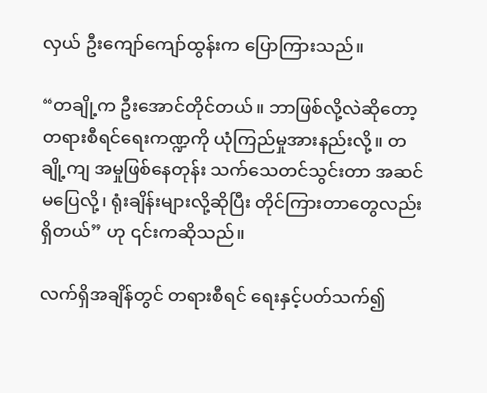လှယ် ဦးကျော်ကျော်ထွန်းက ပြောကြားသည်။

“တချို့က ဦးအောင်တိုင်တယ်။ ဘာဖြစ်လို့လဲဆိုတော့ တရားစီရင်ရေးကဏ္ဍကို ယုံကြည်မှုအားနည်းလို့။ တချို့ကျ အမှုဖြစ်နေတုန်း သက်သေတင်သွင်းတာ အဆင်မပြေလို့၊ ရုံးချိန်းများလို့ဆိုပြီး တိုင်ကြားတာတွေလည်း ရှိတယ်” ဟု ၎င်းကဆိုသည်။

လက်ရှိအချိန်တွင် တရားစီရင် ရေးနှင့်ပတ်သက်၍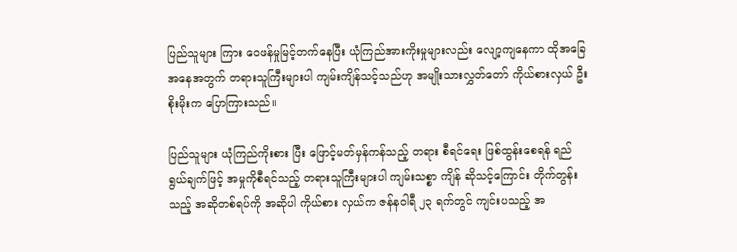ပြည်သူများ ကြား ဝေဖန်မှုမြင့်တက်နေပြီး ယုံကြည်အားကိုးမှုများလည်း လျော့ကျနေကာ ထိုအခြေအနေအတွက် တရားသူကြီးများပါ ကျမ်းကျိန်သင့်သည်ဟု အမျိုးသားလွှတ်တော် ကိုယ်စားလှယ် ဦးစိုးမိုးက ပြောကြားသည်။

ပြည်သူများ ယုံကြည်ကိုးစား ပြီး ဖြောင့်မတ်မှန်ကန်သည့် တရား စီရင်ရေး ဖြစ်ထွန်းစေရန် ရည် ရွယ်ချက်ဖြင့် အမှုကိုစီရင်သည့် တရားသူကြီးများပါ ကျမ်းသစ္စာ ကျိန် ဆိုသင့်ကြောင်း တိုက်တွန်းသည့် အဆိုတစ်ရပ်ကို အဆိုပါ ကိုယ်စား လှယ်က ဇန်နဝါရီ ၂၃ ရက်တွင် ကျင်းပသည့် အ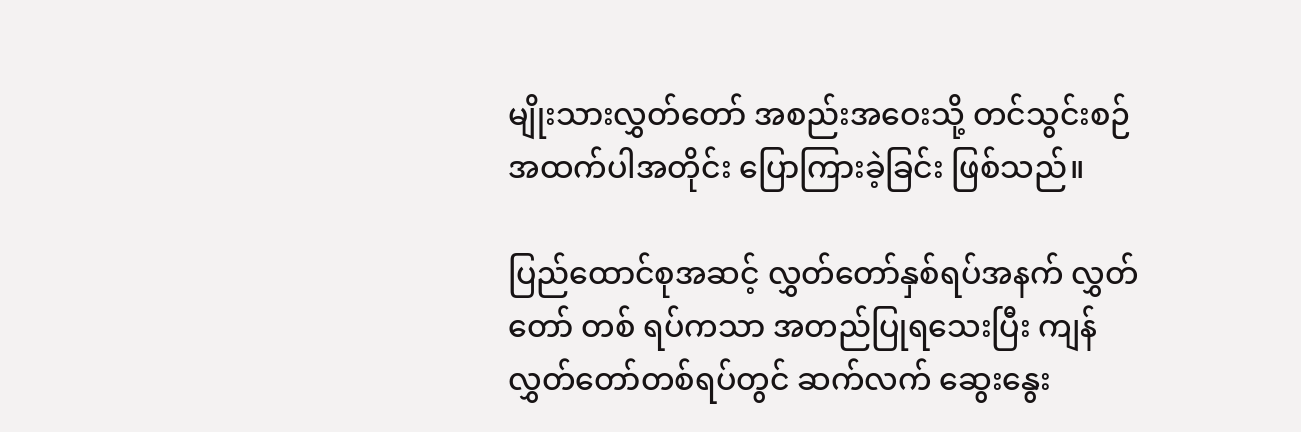မျိုးသားလွှတ်တော် အစည်းအဝေးသို့ တင်သွင်းစဉ် အထက်ပါအတိုင်း ပြောကြားခဲ့ခြင်း ဖြစ်သည်။

ပြည်ထောင်စုအဆင့် လွှတ်တော်နှစ်ရပ်အနက် လွှတ်တော် တစ် ရပ်ကသာ အတည်ပြုရသေးပြီး ကျန် လွှတ်တော်တစ်ရပ်တွင် ဆက်လက် ဆွေးနွေး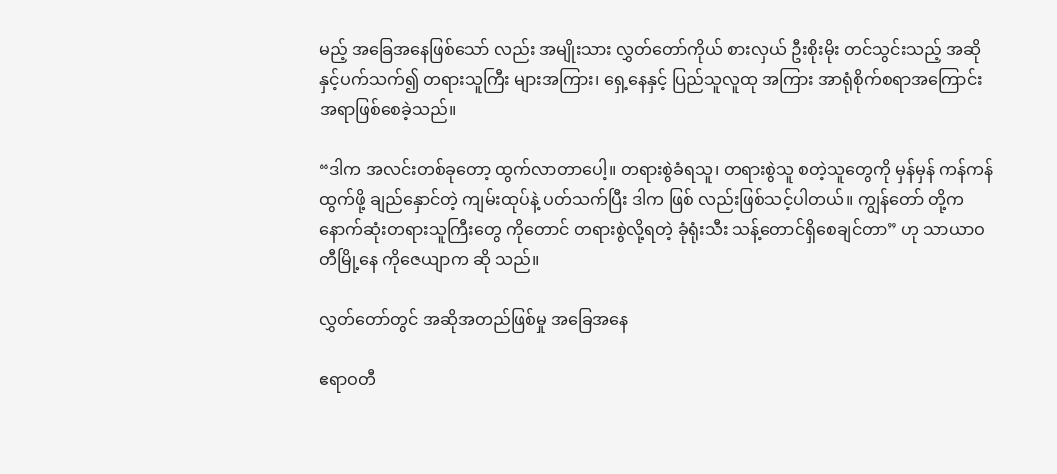မည့် အခြေအနေဖြစ်သော် လည်း အမျိုးသား လွှတ်တော်ကိုယ် စားလှယ် ဦးစိုးမိုး တင်သွင်းသည့် အဆိုနှင့်ပက်သက်၍ တရားသူကြီး များအကြား၊ ရှေ့နေနှင့် ပြည်သူလူထု အကြား အာရုံစိုက်စရာအကြောင်း အရာဖြစ်စေခဲ့သည်။

“ဒါက အလင်းတစ်ခုတော့ ထွက်လာတာပေါ့။ တရားစွဲခံရသူ၊ တရားစွဲသူ စတဲ့သူတွေကို မှန်မှန် ကန်ကန်ထွက်ဖို့ ချည်နှောင်တဲ့ ကျမ်းထုပ်နဲ့ ပတ်သက်ပြီး ဒါက ဖြစ် လည်းဖြစ်သင့်ပါတယ်။ ကျွန်တော် တို့က နောက်ဆုံးတရားသူကြီးတွေ ကိုတောင် တရားစွဲလို့ရတဲ့ ခုံရုံးသီး သန့်တောင်ရှိစေချင်တာ” ဟု သာယာဝတီမြို့နေ ကိုဇေယျာက ဆို သည်။

လွှတ်တော်တွင် အဆိုအတည်ဖြစ်မှု အခြေအနေ

ဧရာဝတီ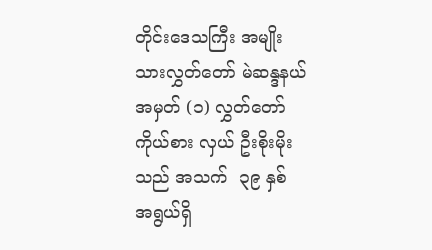တိုင်းဒေသကြီး အမျိုးသားလွှတ်တော် မဲဆန္ဒနယ် အမှတ် (၁) လွှတ်တော်ကိုယ်စား လှယ် ဦးစိုးမိုးသည် အသက်  ၃၉ နှစ် အရွယ်ရှိ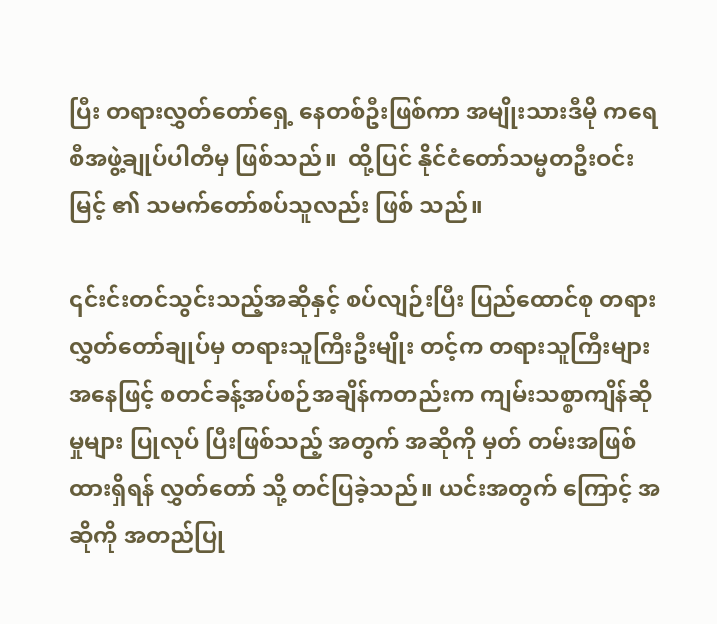ပြီး တရားလွှတ်တော်ရှေ့ နေတစ်ဦးဖြစ်ကာ အမျိုးသားဒီမို ကရေစီအဖွဲ့ချုပ်ပါတီမှ ဖြစ်သည်။  ထို့ပြင် နိုင်ငံတော်သမ္မတဦးဝင်းမြင့် ၏ သမက်တော်စပ်သူလည်း ဖြစ် သည်။

၎င်းင်းတင်သွင်းသည့်အဆိုနှင့် စပ်လျဉ်းပြီး ပြည်ထောင်စု တရား လွှတ်တော်ချုပ်မှ တရားသူကြီးဦးမျိုး တင့်က တရားသူကြီးများအနေဖြင့် စတင်ခန့်အပ်စဉ်အချိန်ကတည်းက ကျမ်းသစ္စာကျိန်ဆိုမှုများ ပြုလုပ် ပြီးဖြစ်သည့် အတွက် အဆိုကို မှတ် တမ်းအဖြစ်ထားရှိရန် လွှတ်တော် သို့ တင်ပြခဲ့သည်။ ယင်းအတွက် ကြောင့် အဆိုကို အတည်ပြု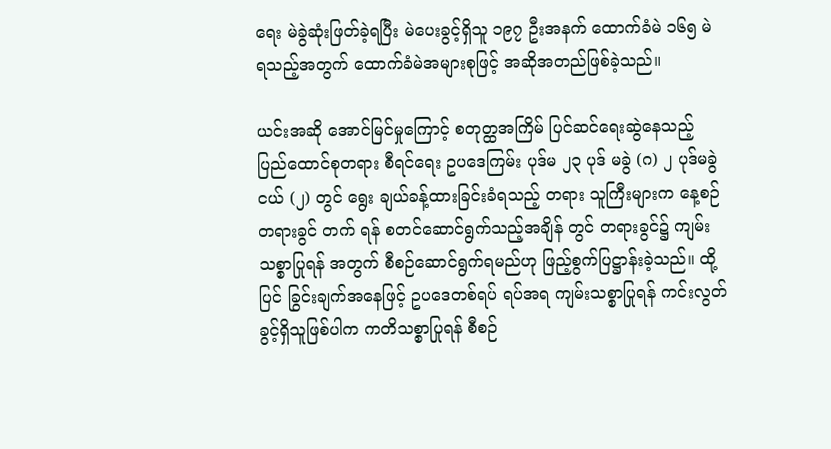ရေး မဲခွဲဆုံးဖြတ်ခဲ့ရပြီး မဲပေးခွင့်ရှိသူ ၁၉၇ ဦးအနက် ထောက်ခံမဲ ၁၆၅ မဲ ရသည့်အတွက် ထောက်ခံမဲအများစုဖြင့် အဆိုအတည်ဖြစ်ခဲ့သည်။

ယင်းအဆို အောင်မြင်မှုကြောင့် စတုတ္ထအကြိမ် ပြင်ဆင်ရေးဆွဲနေသည့် ပြည်ထောင်စုတရား စီရင်ရေး ဥပဒေကြမ်း ပုဒ်မ ၂၃ ပုဒ် မခွဲ (ဂ) ၂ ပုဒ်မခွဲငယ် (၂) တွင် ရွေး ချယ်ခန့်ထားခြင်းခံရသည့် တရား သူကြီးများက နေ့စဉ်တရားခွင် တက် ရန် စတင်ဆောင်ရွက်သည့်အချိန် တွင် တရားခွင်၌ ကျမ်းသစ္စာပြုရန် အတွက် စီစဉ်ဆောင်ရွက်ရမည်ဟု ဖြည့်စွက်ပြဋ္ဌာန်းခဲ့သည်။ ထို့ပြင် ခြွင်းချက်အနေဖြင့် ဥပဒေတစ်ရပ် ရပ်အရ ကျမ်းသစ္စာပြုရန် ကင်းလွတ် ခွင့်ရှိသူဖြစ်ပါက ကတိသစ္စာပြုရန် စီစဉ်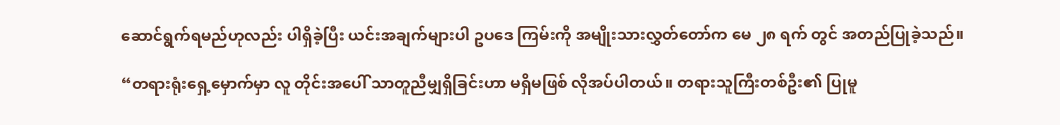ဆောင်ရွက်ရမည်ဟုလည်း ပါရှိခဲ့ပြီး ယင်းအချက်များပါ ဥပဒေ ကြမ်းကို အမျိုးသားလွှတ်တော်က မေ ၂၈ ရက် တွင် အတည်ပြုခဲ့သည်။

“တရားရုံးရှေ့မှောက်မှာ လူ တိုင်းအပေါ် သာတူညီမျှရှိခြင်းဟာ မရှိမဖြစ် လိုအပ်ပါတယ်။ တရားသူကြီးတစ်ဦး၏ ပြုမူ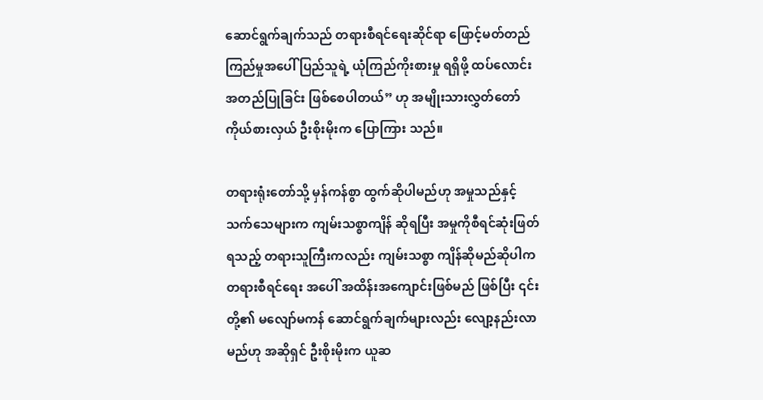ဆောင်ရွက်ချက်သည် တရားစီရင်ရေးဆိုင်ရာ ဖြောင့်မတ်တည်ကြည်မှုအပေါ် ပြည်သူရဲ့ ယုံကြည်ကိုးစားမှု ရရှိဖို့ ထပ်လောင်းအတည်ပြုခြင်း ဖြစ်စေပါတယ်” ဟု အမျိုးသားလွှတ်တော် ကိုယ်စားလှယ် ဦးစိုးမိုးက ပြောကြား သည်။

တရားရုံးတော်သို့ မှန်ကန်စွာ ထွက်ဆိုပါမည်ဟု အမှုသည်နှင့် သက်သေများက ကျမ်းသစ္စာကျိန် ဆိုရပြီး အမှုကိုစီရင်ဆုံးဖြတ်ရသည့် တရားသူကြီးကလည်း ကျမ်းသစ္စာ ကျိန်ဆိုမည်ဆိုပါက တရားစီရင်ရေး အပေါ် အထိန်းအကျောင်းဖြစ်မည် ဖြစ်ပြီး ၎င်းတို့၏ မလျော်မကန် ဆောင်ရွက်ချက်များလည်း လျော့နည်းလာမည်ဟု အဆိုရှင် ဦးစိုးမိုးက ယူဆ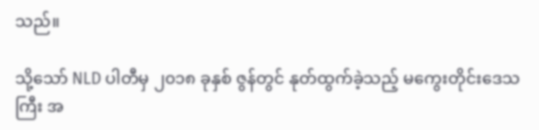သည်။

သို့သော် NLD ပါတီမှ ၂၀၁၈ ခုနှစ် ဇွန်တွင် နုတ်ထွက်ခဲ့သည့် မကွေးတိုင်းဒေသကြီး အ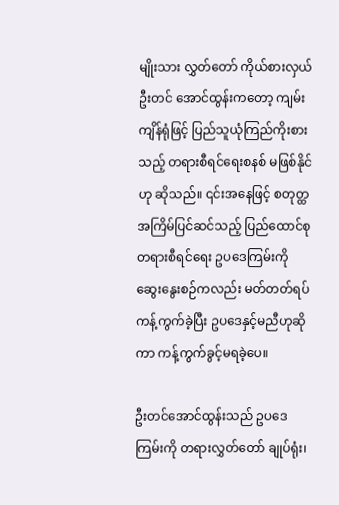မျိုးသား လွှတ်တော် ကိုယ်စားလှယ် ဦးတင် အောင်ထွန်းကတော့ ကျမ်းကျိန်ရုံဖြင့် ပြည်သူယုံကြည်ကိုးစားသည့် တရားစီရင်ရေးစနစ် မဖြစ်နိုင်ဟု ဆိုသည်။ ၎င်းအနေဖြင့် စတုတ္ထ အကြိမ်ပြင်ဆင်သည့် ပြည်ထောင်စု တရားစီရင်ရေး ဥပဒေကြမ်းကို ဆွေးနွေးစဉ်ကလည်း မတ်တတ်ရပ် ကန့်ကွက်ခဲ့ပြီး ဥပဒေနှင့်မညီဟုဆိုကာ ကန့်ကွက်ခွင့်မရခဲ့ပေ။

ဦးတင်အောင်ထွန်းသည် ဥပဒေကြမ်းကို တရားလွှတ်တော် ချုပ်ရုံး၊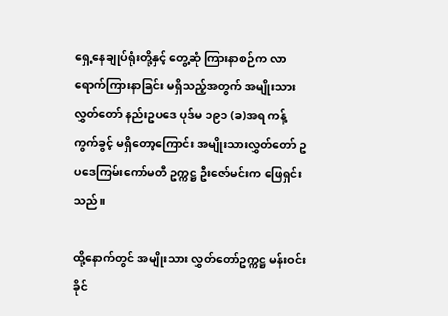ရှေ့နေချုပ်ရုံးတို့နှင့် တွေ့ဆုံ ကြားနာစဉ်က လာရောက်ကြားနာခြင်း မရှိသည့်အတွက် အမျိုးသား လွှတ်တော် နည်းဥပဒေ ပုဒ်မ ၁၉၁ (ခ)အရ ကန့်ကွက်ခွင့် မရှိတော့ကြောင်း အမျိုးသားလွှတ်တော် ဥပဒေကြမ်းကော်မတီ ဥက္ကဋ္ဌ ဦးဇော်မင်းက ဖြေရှင်းသည်။

ထို့နောက်တွင် အမျိုးသား လွှတ်တော်ဥက္ကဋ္ဌ မန်းဝင်းခိုင်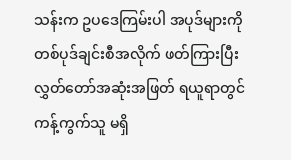သန်းက ဥပဒေကြမ်းပါ အပုဒ်များကို တစ်ပုဒ်ချင်းစီအလိုက် ဖတ်ကြားပြီး လွှတ်တော်အဆုံးအဖြတ် ရယူရာတွင် ကန့်ကွက်သူ မရှိ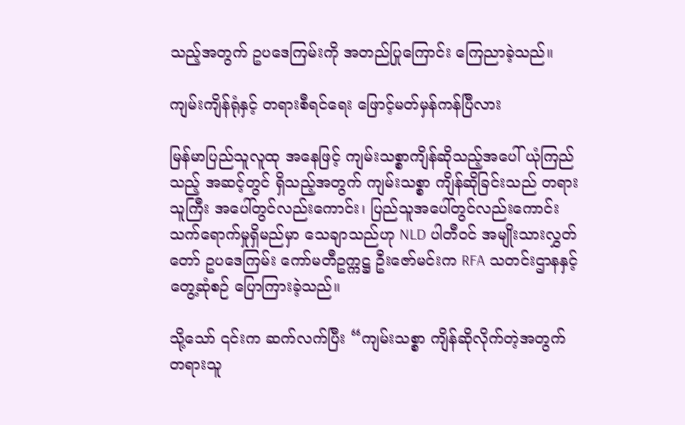သည့်အတွက် ဥပဒေကြမ်းကို အတည်ပြုကြောင်း ကြေညာခဲ့သည်။

ကျမ်းကျိန်ရုံနှင့် တရားစီရင်ရေး ဖြောင့်မတ်မှန်ကန်ပြီလား

မြန်မာပြည်သူလူထု အနေဖြင့် ကျမ်းသစ္စာကျိန်ဆိုသည့်အပေါ် ယုံကြည်သည့် အဆင့်တွင် ရှိသည့်အတွက် ကျမ်းသစ္စာ ကျိန်ဆိုခြင်းသည် တရားသူကြီး အပေါ်တွင်လည်းကောင်း၊ ပြည်သူအပေါ်တွင်လည်းကောင်း သက်ရောက်မှုရှိမည်မှာ သေချာသည်ဟု NLD ပါတီဝင် အမျိုးသားလွှတ်တော် ဥပဒေကြမ်း ကော်မတီဥက္ကဋ္ဌ ဦးဇော်မင်းက RFA သတင်းဌာနနှင့် တွေ့ဆုံစဉ် ပြောကြားခဲ့သည်။

သို့သော် ၎င်းက ဆက်လက်ပြီး “ကျမ်းသစ္စာ ကျိန်ဆိုလိုက်တဲ့အတွက် တရားသူ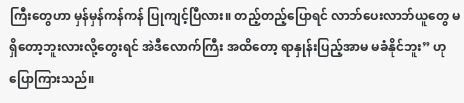ကြီးတွေဟာ မှန်မှန်ကန်ကန် ပြုကျင့်ပြီလား။ တည့်တည့်ပြောရင် လာဘ်ပေးလာဘ်ယူတွေ မရှိတော့ဘူးလားလို့တွေးရင် အဲဒီလောက်ကြီး အထိတော့ ရာနှုန်းပြည့်အာမ မခံနိုင်ဘူး” ဟု ပြောကြားသည်။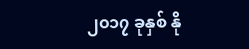၂၀၁၇ ခုနှစ် နို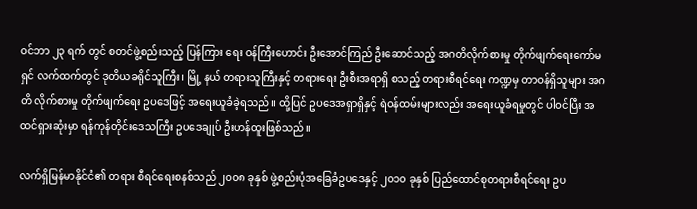ဝင်ဘာ ၂၃ ရက် တွင် စတင်ဖွဲ့စည်းသည့် ပြန်ကြား ရေး ဝန်ကြီးဟောင်း ဦးအောင်ကြည် ဦးဆောင်သည့် အဂတိလိုက်စားမှု တိုက်ဖျက်ရေးကော်မရှင် လက်ထက်တွင် ဒုတိယခရိုင်သူကြီး၊ မြို့ နယ် တရားသူကြီးနှင့် တရားရေး ဦးစီးအရာရှိ စသည့် တရားစီရင်ရေး ကဏ္ဍမှ တာဝန်ရှိသူများ အဂတိ လိုက်စားမှု တိုက်ဖျက်ရေး ဥပဒေဖြင့် အရေးယူခံခဲ့ရသည်။ ထို့ပြင် ဥပဒေအရှာရှိနှင့် ရဲဝန်ထမ်းများလည်း အရေးယူခံရမှုတွင် ပါဝင်ပြီး အထင်ရှားဆုံးမှာ ရန်ကုန်တိုင်းဒေသကြီး ဥပဒေချုပ် ဦးဟန်ထူးဖြစ်သည်။

လက်ရှိမြန်မာနိုင်ငံ၏ တရား စီရင်ရေးစနစ်သည် ၂၀၀၈ ခုနှစ် ဖွဲ့စည်းပုံအခြေခံဥပဒေနှင့် ၂၀၁၀ ခုနှစ် ပြည်ထောင်စုတရားစီရင်ရေး ဥပ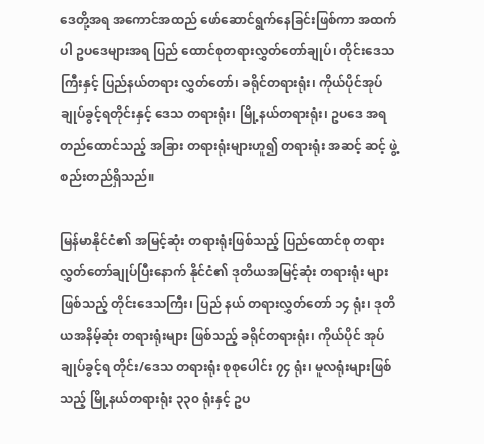ဒေတို့အရ အကောင်အထည် ဖော်ဆောင်ရွက်နေခြင်းဖြစ်ကာ အထက်ပါ ဥပဒေများအရ ပြည် ထောင်စုတရားလွှတ်တော်ချုပ်၊ တိုင်းဒေသကြီးနှင့် ပြည်နယ်တရား လွှတ်တော်၊ ခရိုင်တရားရုံး၊ ကိုယ်ပိုင်အုပ်ချုပ်ခွင့်ရတိုင်းနှင့် ဒေသ တရားရုံး၊ မြို့နယ်တရားရုံး၊ ဥပဒေ အရ တည်ထောင်သည့် အခြား တရားရုံးများဟူ၍ တရားရုံး အဆင့် ဆင့် ဖွဲ့စည်းတည်ရှိသည်။

မြန်မာနိုင်ငံ၏ အမြင့်ဆုံး တရားရုံးဖြစ်သည့် ပြည်ထောင်စု တရားလွှတ်တော်ချုပ်ပြီးနောက် နိုင်ငံ၏ ဒုတိယအမြင့်ဆုံး တရားရုံး များဖြစ်သည့် တိုင်းဒေသကြီး၊ ပြည် နယ် တရားလွှတ်တော် ၁၄ ရုံး၊ ဒုတိယအနိမ့်ဆုံး တရားရုံးများ ဖြစ်သည့် ခရိုင်တရားရုံး၊ ကိုယ်ပိုင် အုပ်ချုပ်ခွင့်ရ တိုင်း/ဒေသ တရားရုံး စုစုပေါင်း ၇၄ ရုံး၊ မူလရုံးများဖြစ်သည့် မြို့နယ်တရားရုံး ၃၃၀ ရုံးနှင့် ဥပ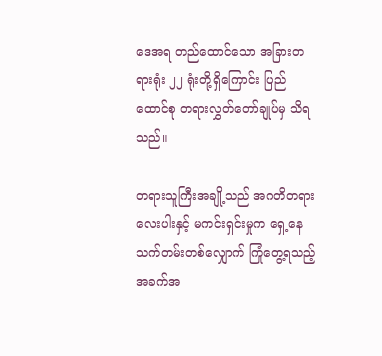ဒေအရ တည်ထောင်သော အခြားတရားရုံး ၂၂ ရုံးတို့ရှိကြောင်း ပြည်ထောင်စု တရားလွှတ်တော်ချုပ်မှ သိရသည်။

တရားသူကြီးအချို့သည် အဂတိတရားလေးပါးနှင့် မကင်းရှင်းမှုက ရှေ့နေသက်တမ်းတစ်လျှောက် ကြုံတွေ့ရသည့် အခက်အ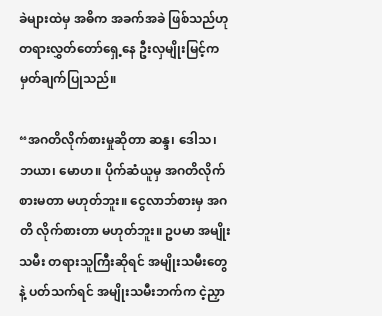ခဲများထဲမှ အဓိက အခက်အခဲ ဖြစ်သည်ဟု တရားလွှတ်တော်ရှေ့နေ ဦးလှမျိုးမြင့်က မှတ်ချက်ပြုသည်။

“အဂတိလိုက်စားမှုဆိုတာ ဆန္ဒ၊ ဒေါသ၊ ဘယာ၊ မောဟ။ ပိုက်ဆံယူမှ အဂတိလိုက်စားမတာ မဟုတ်ဘူး။ ငွေလာဘ်စားမှ အဂတိ လိုက်စားတာ မဟုတ်ဘူး။ ဥပမာ အမျိုးသမီး တရားသူကြီးဆိုရင် အမျိုးသမီးတွေနဲ့ ပတ်သက်ရင် အမျိုးသမီးဘက်က ငဲ့ညှာ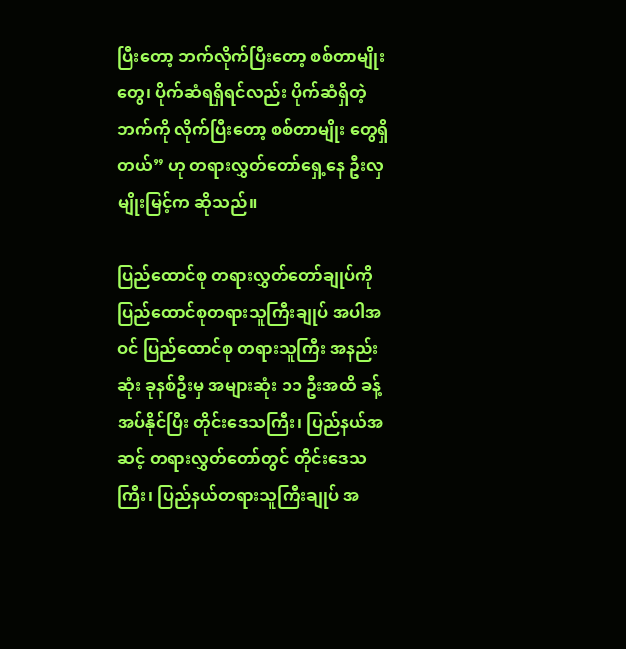ပြီးတော့ ဘက်လိုက်ပြီးတော့ စစ်တာမျိုးတွေ၊ ပိုက်ဆံရရှိရင်လည်း ပိုက်ဆံရှိတဲ့ ဘက်ကို လိုက်ပြီးတော့ စစ်တာမျိုး တွေရှိတယ်” ဟု တရားလွှတ်တော်ရှေ့နေ ဦးလှမျိုးမြင့်က ဆိုသည်။

ပြည်ထောင်စု တရားလွှတ်တော်ချုပ်ကို ပြည်ထောင်စုတရားသူကြီးချုပ် အပါအဝင် ပြည်ထောင်စု တရားသူကြီး အနည်းဆုံး ခုနစ်ဦးမှ အများဆုံး ၁၁ ဦးအထိ ခန့်အပ်နိုင်ပြီး တိုင်းဒေသကြီး၊ ပြည်နယ်အဆင့် တရားလွှတ်တော်တွင် တိုင်းဒေသကြီး၊ ပြည်နယ်တရားသူကြီးချုပ် အ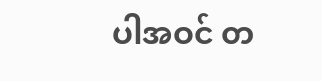ပါအဝင် တ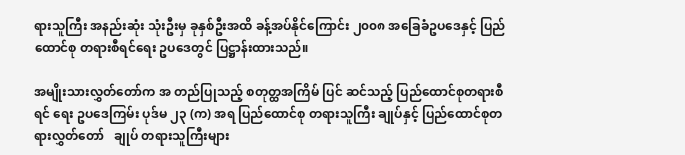ရားသူကြီး အနည်းဆုံး သုံးဦးမှ ခုနှစ်ဦးအထိ ခန့်အပ်နိုင်ကြောင်း ၂၀၀၈ အခြေခံဥပဒေနှင့် ပြည်ထောင်စု တရားစီရင်ရေး ဥပဒေတွင် ပြဋ္ဌာန်းထားသည်။

အမျိုးသားလွှတ်တော်က အ တည်ပြုသည့် စတုတ္ထအကြိမ် ပြင် ဆင်သည့် ပြည်ထောင်စုတရားစီရင် ရေး ဥပဒေကြမ်း ပုဒ်မ ၂၃ (က) အရ ပြည်ထောင်စု တရားသူကြီး ချုပ်နှင့် ပြည်ထောင်စုတရားလွှတ်တော်   ချုပ် တရားသူကြီးများ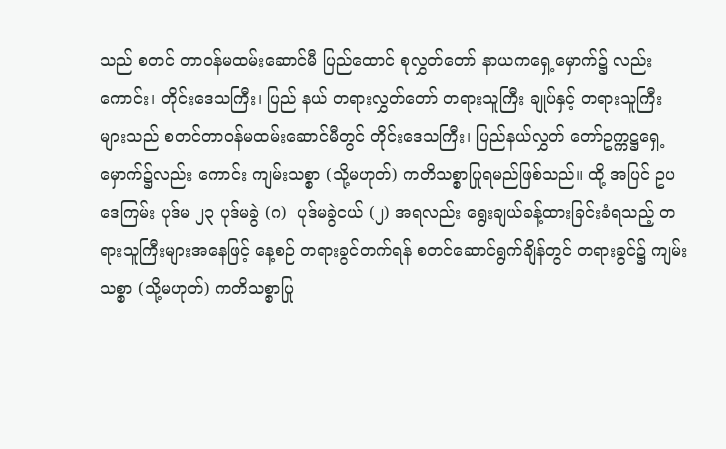သည် စတင် တာဝန်မထမ်းဆောင်မီ ပြည်ထောင် စုလွှတ်တော် နာယကရှေ့မှောက်၌ လည်းကောင်း၊ တိုင်းဒေသကြီး၊ ပြည် နယ် တရားလွှတ်တော် တရားသူကြီး ချုပ်နှင့် တရားသူကြီးများသည် စတင်တာဝန်မထမ်းဆောင်မီတွင် တိုင်းဒေသကြီး၊ ပြည်နယ်လွှတ် တော်ဥက္ကဋ္ဌရှေ့မှောက်၌လည်း ကောင်း ကျမ်းသစ္စာ (သို့မဟုတ်) ကတိသစ္စာပြုရမည်ဖြစ်သည်။ ထို့ အပြင် ဥပဒေကြမ်း ပုဒ်မ ၂၃ ပုဒ်မခွဲ (ဂ)  ပုဒ်မခွဲငယ် (၂) အရလည်း ရွေးချယ်ခန့်ထားခြင်းခံရသည့် တရားသူကြီးများအနေဖြင့် နေ့စဉ် တရားခွင်တက်ရန် စတင်ဆောင်ရွက်ချိန်တွင် တရားခွင်၌ ကျမ်းသစ္စာ (သို့မဟုတ်) ကတိသစ္စာပြု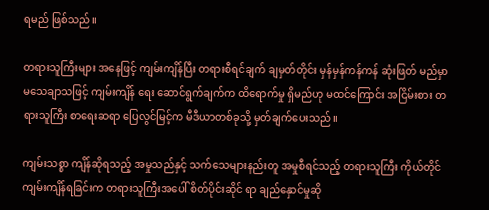ရမည် ဖြစ်သည်။

တရားသူကြီးများ အနေဖြင့် ကျမ်းကျိန်ပြီး တရားစီရင်ချက် ချမှတ်တိုင်း မှန်မှန်ကန်ကန် ဆုံးဖြတ် မည်မှာ မသေချာသဖြင့် ကျမ်းကျိန် ရေး ဆောင်ရွက်ချက်က ထိရောက်မှု ရှိမည်ဟု မထင်ကြောင်း အငြိမ်းစား တရားသူကြီး စာရေးဆရာ ပြေလွင်မြင့်က မီဒီယာတစ်ခုသို့ မှတ်ချက်ပေးသည်။

ကျမ်းသစ္စာ ကျိန်ဆိုရသည့် အမှုသည်နှင့် သက်သေများနည်းတူ အမှုစီရင်သည့် တရားသူကြီး ကိုယ်တိုင် ကျမ်းကျိန်ရခြင်းက တရားသူကြီးအပေါ် စိတ်ပိုင်းဆိုင် ရာ ချည်နှောင်မှုဆို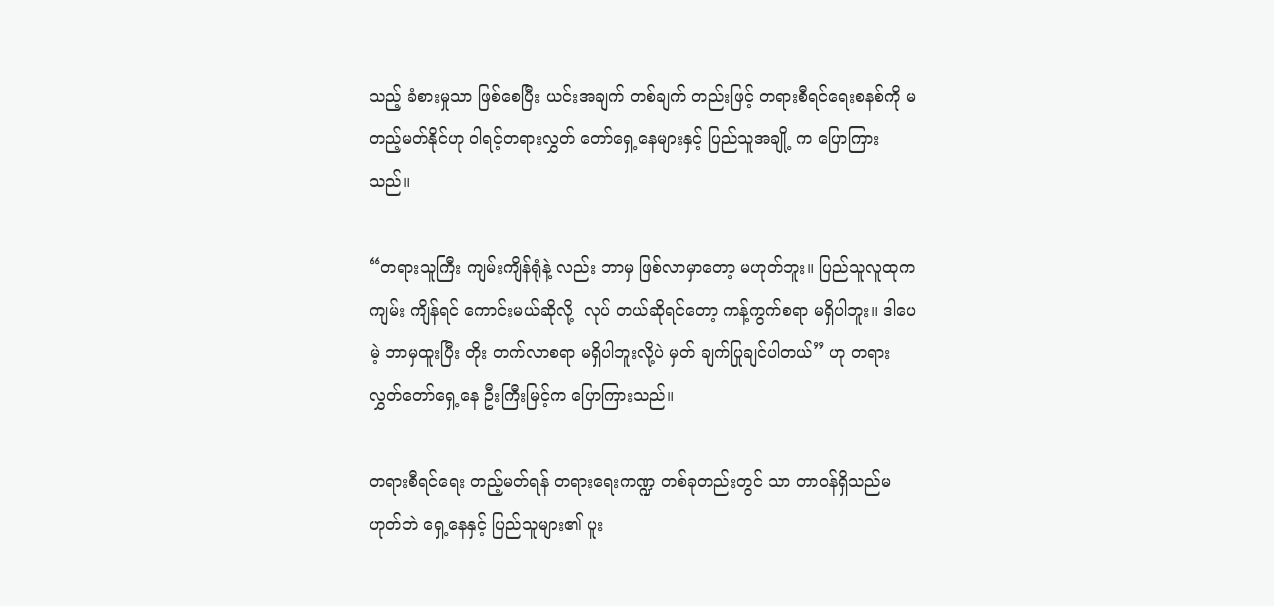သည့် ခံစားမှုသာ ဖြစ်စေပြီး ယင်းအချက် တစ်ချက် တည်းဖြင့် တရားစီရင်ရေးစနစ်ကို မတည့်မတ်နိုင်ဟု ၀ါရင့်တရားလွှတ် တော်ရှေ့နေများနှင့် ပြည်သူအချို့ က ပြောကြားသည်။

“တရားသူကြီး ကျမ်းကျိန်ရုံနဲ့ လည်း ဘာမှ ဖြစ်လာမှာတော့ မဟုတ်ဘူး။ ပြည်သူလူထုက ကျမ်း ကျိန်ရင် ကောင်းမယ်ဆိုလို့  လုပ် တယ်ဆိုရင်တော့ ကန့်ကွက်စရာ မရှိပါဘူး။ ဒါပေမဲ့ ဘာမှထူးပြီး တိုး တက်လာစရာ မရှိပါဘူးလို့ပဲ မှတ် ချက်ပြုချင်ပါတယ်” ဟု တရား လွှတ်တော်ရှေ့နေ ဦးကြီးမြင့်က ပြောကြားသည်။

တရားစီရင်ရေး တည့်မတ်ရန် တရားရေးကဏ္ဍ တစ်ခုတည်းတွင် သာ တာဝန်ရှိသည်မဟုတ်ဘဲ ရှေ့နေနှင့် ပြည်သူများ၏ ပူး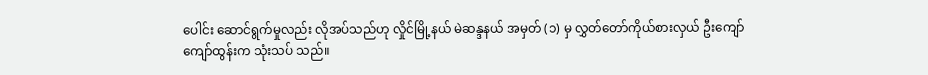ပေါင်း ဆောင်ရွက်မှုလည်း လိုအပ်သည်ဟု လှိုင်မြို့နယ် မဲဆန္ဒနယ် အမှတ် (၁) မှ လွှတ်တော်ကိုယ်စားလှယ် ဦးကျော်ကျော်ထွန်းက သုံးသပ် သည်။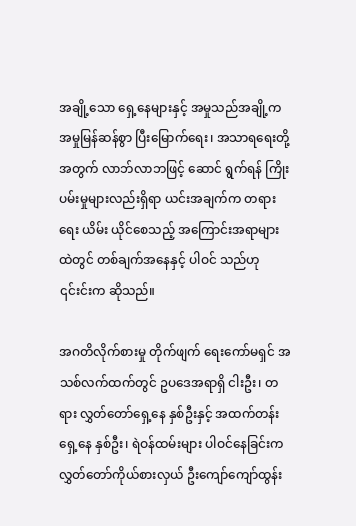အချို့သော ရှေ့နေများနှင့် အမှုသည်အချို့က အမှုမြန်ဆန်စွာ ပြီးမြောက်ရေး၊ အသာရရေးတို့ အတွက် လာဘ်လာဘဖြင့် ဆောင် ရွက်ရန် ကြိုးပမ်းမှုများလည်းရှိရာ ယင်းအချက်က တရားရေး ယိမ်း ယိုင်စေသည့် အကြောင်းအရာများ ထဲတွင် တစ်ချက်အနေနှင့် ပါဝင် သည်ဟု ၎င်းင်းက ဆိုသည်။

အဂတိလိုက်စားမှု တိုက်ဖျက် ရေးကော်မရှင် အသစ်လက်ထက်တွင် ဥပဒေအရာရှိ ငါးဦး၊ တရား လွှတ်တော်ရှေ့နေ နှစ်ဦးနှင့် အထက်တန်းရှေ့နေ နှစ်ဦး၊ ရဲဝန်ထမ်းများ ပါဝင်နေခြင်းက လွှတ်တော်ကိုယ်စားလှယ် ဦးကျော်ကျော်ထွန်း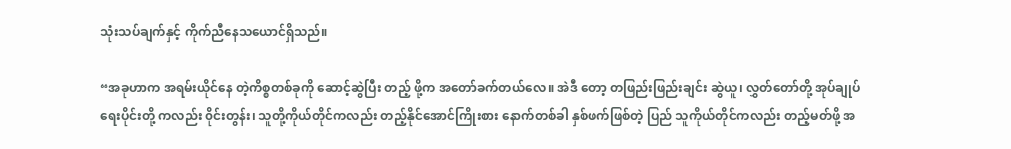သုံးသပ်ချက်နှင့် ကိုက်ညီနေသယောင်ရှိသည်။

“အခုဟာက အရမ်းယိုင်နေ တဲ့ကိစ္စတစ်ခုကို ဆောင့်ဆွဲပြီး တည့် ဖို့က အတော်ခက်တယ်လေ။ အဲဒီ တော့ တဖြည်းဖြည်းချင်း ဆွဲယူ၊ လွှတ်တော်တို့ အုပ်ချုပ်ရေးပိုင်းတို့ ကလည်း ၀ိုင်းတွန်း၊ သူတို့ကိုယ်တိုင်ကလည်း တည့်နိုင်အောင်ကြိုးစား နောက်တစ်ခါ နှစ်ဖက်ဖြစ်တဲ့ ပြည် သူကိုယ်တိုင်ကလည်း တည့်မတ်ဖို့ အ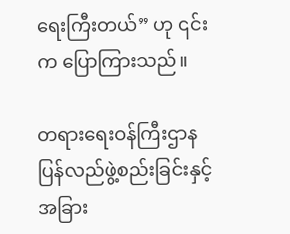ရေးကြီးတယ်” ဟု ၎င်းက ပြောကြားသည်။

တရားရေးဝန်ကြီးဌာန ပြန်လည်ဖွဲ့စည်းခြင်းနှင့် အခြား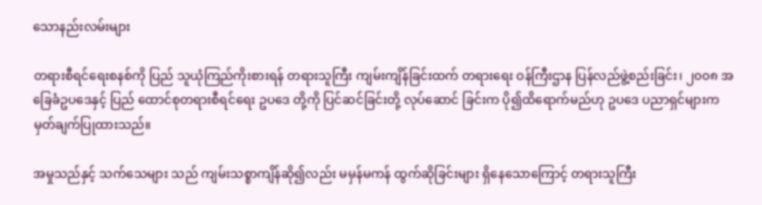သောနည်းလမ်းများ

တရားစီရင်ရေးစနစ်ကို ပြည် သူယုံကြည်ကိုးစားရန် တရားသူကြီး ကျမ်းကျိန်ခြင်းထက် တရားရေး ဝန်ကြီးဌာန ပြန်လည်ဖွဲ့စည်းခြင်း၊ ၂၀၀၈ အခြေခံဥပဒေနှင့် ပြည် ထောင်စုတရားစီရင်ရေး ဥပဒေ တို့ကို ပြင်ဆင်ခြင်းတို့ လုပ်ဆောင် ခြင်းက ပို၍ထိရောက်မည်ဟု ဥပဒေ ပညာရှင်များက မှတ်ချက်ပြုထားသည်။

အမှုသည်နှင့် သက်သေများ သည် ကျမ်းသစ္စာကျိန်ဆို၍လည်း မမှန်မကန် ထွက်ဆိုခြင်းများ ရှိနေသောကြောင့် တရားသူကြီး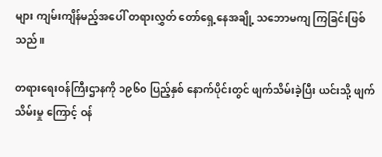များ ကျမ်းကျိန်မည့်အပေါ် တရားလွှတ် တော်ရှေ့နေအချို့ သဘောမကျ ကြခြင်းဖြစ်သည်။

တရားရေးဝန်ကြီးဌာနကို ၁၉၆၀ ပြည့်နှစ် နောက်ပိုင်းတွင် ဖျက်သိမ်းခဲ့ပြီး ယင်းသို့ ဖျက်သိမ်းမှု ကြောင့် ဝန်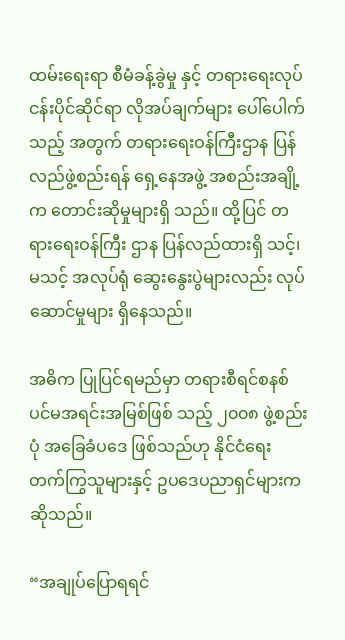ထမ်းရေးရာ စီမံခန့်ခွဲမှု နှင့် တရားရေးလုပ်ငန်းပိုင်ဆိုင်ရာ လိုအပ်ချက်များ ပေါ်ပေါက်သည့် အတွက် တရားရေးဝန်ကြီးဌာန ပြန် လည်ဖွဲ့စည်းရန် ရှေ့နေအဖွဲ့ အစည်းအချို့က တောင်းဆိုမှုများရှိ သည်။ ထို့ပြင် တရားရေးဝန်ကြီး ဌာန ပြန်လည်ထားရှိ သင့်၊ မသင့် အလုပ်ရုံ ဆွေးနွေးပွဲများလည်း လုပ်ဆောင်မှုများ ရှိနေသည်။

အဓိက ပြုပြင်ရမည်မှာ တရားစီရင်စနစ် ပင်မအရင်းအမြစ်ဖြစ် သည့် ၂၀၀၈ ဖွဲ့စည်းပုံ အခြေခံပဒေ ဖြစ်သည်ဟု နိုင်ငံရေး တက်ကြွသူများနှင့် ဥပဒေပညာရှင်များက ဆိုသည်။

“အချုပ်ပြောရရင်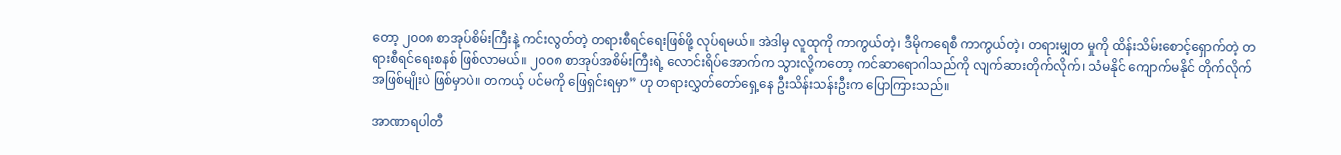တော့ ၂၀၀၈ စာအုပ်စိမ်းကြီးနဲ့ ကင်းလွတ်တဲ့ တရားစီရင်ရေးဖြစ်ဖို့ လုပ်ရမယ်။ အဲဒါမှ လူထုကို ကာကွယ်တဲ့၊ ဒီမိုကရေစီ ကာကွယ်တဲ့၊ တရားမျှတ မှုကို ထိန်းသိမ်းစောင့်ရှောက်တဲ့ တရားစီရင်ရေးစနစ် ဖြစ်လာမယ်။ ၂၀၀၈ စာအုပ်အစိမ်းကြီးရဲ့ လောင်းရိပ်အောက်က သွားလို့ကတော့ ကင်ဆာရောဂါသည်ကို လျက်ဆားတိုက်လိုက်၊ သံမနိုင် ကျောက်မနိုင် တိုက်လိုက် အဖြစ်မျိုးပဲ ဖြစ်မှာပဲ။ တကယ့် ပင်မကို ဖြေရှင်းရမှာ” ဟု တရားလွှတ်တော်ရှေ့နေ ဦးသိန်းသန်းဦးက ပြောကြားသည်။

အာဏာရပါတီ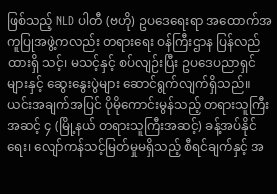ဖြစ်သည့် NLD ပါတီ (ဗဟို) ဥပဒေရေးရာ အထောက်အကူပြုအဖွဲ့ကလည်း တရားရေး ဝန်ကြီးဌာန ပြန်လည်ထားရှိ သင့်၊ မသင့်နှင့် စပ်လျဉ်းပြီး ဥပဒေပညာရှင်များနှင့် ဆွေးနွေးပွဲများ ဆောင်ရွက်လျက်ရှိသည်။ ယင်းအချက်အပြင် ပိုမိုကောင်းမွန်သည့် တရားသူကြီး အဆင့် ၄ (မြို့နယ် တရားသူကြီးအဆင့်) ခန့်အပ်နိုင်ရေး၊ လျော်ကန်သင့်မြတ်မှုမရှိသည့် စီရင်ချက်နှင့် အ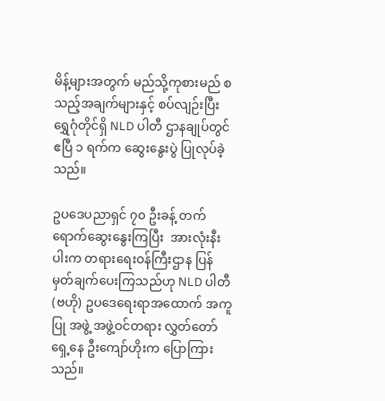မိန့်များအတွက် မည်သို့ကုစားမည် စသည့်အချက်များနှင့် စပ်လျဉ်းပြီး ရွှေဂုံတိုင်ရှိ NLD ပါတီ ဌာနချုပ်တွင် ဧပြီ ၁ ရက်က ဆွေးနွေးပွဲ ပြုလုပ်ခဲ့သည်။

ဥပဒေပညာရှင် ၇၀ ဦးခန့် တက်ရောက်ဆွေးနွေးကြပြီး  အားလုံးနီး ပါးက တရားရေးဝန်ကြီးဌာန ပြန် မှတ်ချက်ပေးကြသည်ဟု NLD ပါတီ (ဗဟို) ဥပဒေရေးရာအထောက် အကူပြု အဖွဲ့ အဖွဲ့ဝင်တရား လွှတ်တော် ရှေ့နေ ဦးကျော်ဟိုးက ပြောကြား သည်။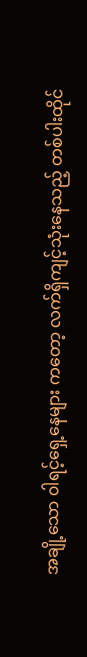အချို့သော ၀ါရင့်ရှေ့နေများ ကတော့ လက်ရှိကျင့်သုံးနေသည့် တစ်ပါးထိုင်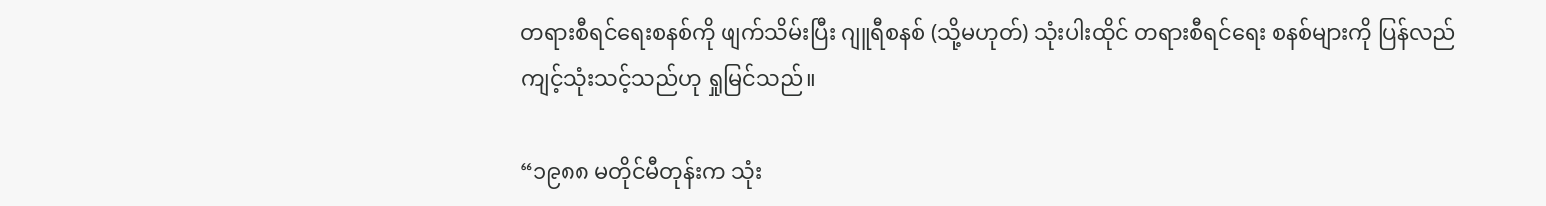တရားစီရင်ရေးစနစ်ကို ဖျက်သိမ်းပြီး ဂျူရီစနစ် (သို့မဟုတ်) သုံးပါးထိုင် တရားစီရင်ရေး စနစ်များကို ပြန်လည်ကျင့်သုံးသင့်သည်ဟု ရှုမြင်သည်။

“၁၉၈၈ မတိုင်မီတုန်းက သုံး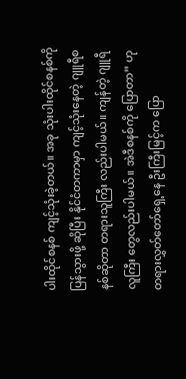ပါးထိုင်စနစ် ကျင့်သုံးခဲ့တယ်။ အခု သုံးပါးထိုင်စနစ်ကို ပြန်သွားဖို့ ဆိုပြီး နိုင်ငံတကာမှာ ကျင့်သုံးနေတဲ့ ဂျူရီစနစ်ဆိုတာ တရားသူကြီး လည်းပါမယ်။ ကျန်တဲ့ ဂျူရီလူကြီး တွေလည်းပါမယ်။ အဲဒီစနစ်ကို ပြောတာ” ဟု တရားလွှတ်တော်ရှေ့နေ ဦးကြီးမြင့်က ပြော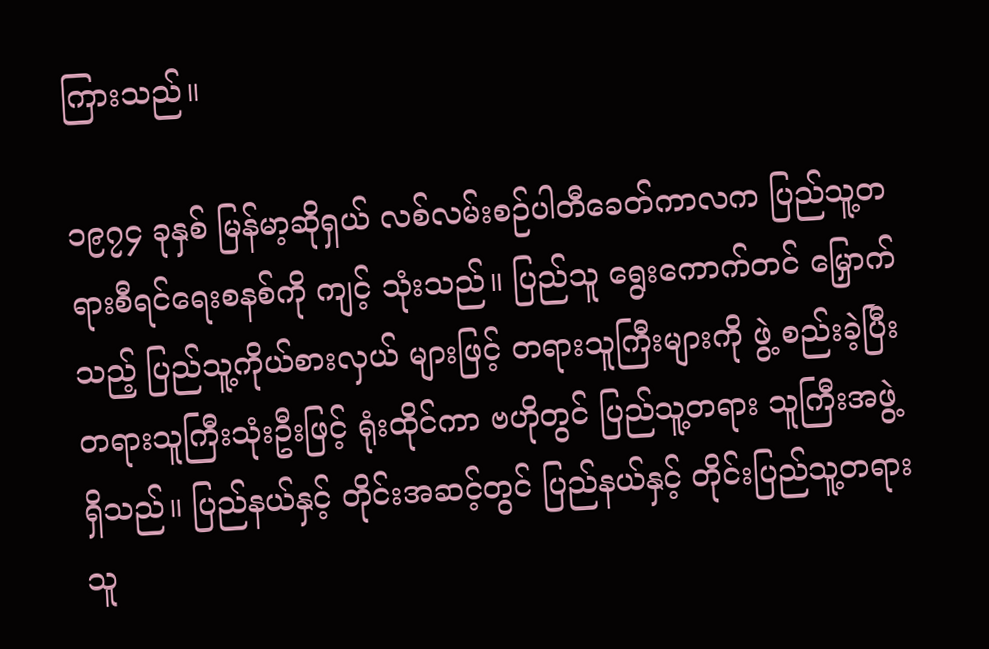ကြားသည်။

၁၉၇၄ ခုနှစ် မြန်မာ့ဆိုရှယ် လစ်လမ်းစဉ်ပါတီခေတ်ကာလက ပြည်သူ့တရားစီရင်ရေးစနစ်ကို ကျင့် သုံးသည်။ ပြည်သူ ရွေးကောက်တင် မြှောက်သည့် ပြည်သူ့ကိုယ်စားလှယ် များဖြင့် တရားသူကြီးများကို ဖွဲ့ စည်းခဲ့ပြီး တရားသူကြီးသုံးဦးဖြင့် ရုံးထိုင်ကာ ဗဟိုတွင် ပြည်သူ့တရား သူကြီးအဖွဲ့ရှိသည်။ ပြည်နယ်နှင့် တိုင်းအဆင့်တွင် ပြည်နယ်နှင့် တိုင်းပြည်သူ့တရားသူ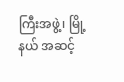ကြီးအဖွဲ့၊ မြို့နယ် အဆင့်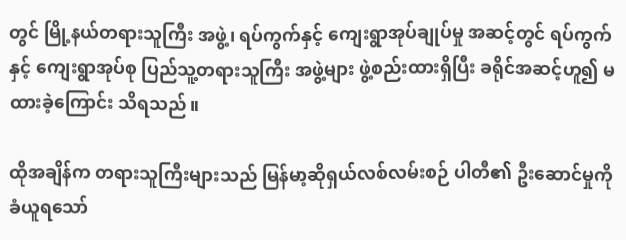တွင် မြို့နယ်တရားသူကြီး အဖွဲ့၊ ရပ်ကွက်နှင့် ကျေးရွာအုပ်ချုပ်မှု အဆင့်တွင် ရပ်ကွက်နှင့် ကျေးရွာအုပ်စု ပြည်သူ့တရားသူကြီး အဖွဲ့များ ဖွဲ့စည်းထားရှိပြီး ခရိုင်အဆင့်ဟူ၍ မထားခဲ့ကြောင်း သိရသည်။

ထိုအချိန်က တရားသူကြီးများသည် မြန်မာ့ဆိုရှယ်လစ်လမ်းစဉ် ပါတီ၏ ဦးဆောင်မှုကို ခံယူရသော်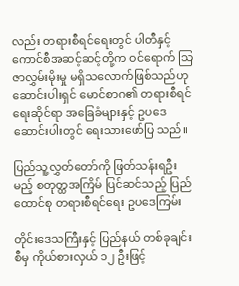လည်း တရားစီရင်ရေးတွင် ပါတီနှင့် ကောင်စီအဆင့်ဆင့်တို့က ဝင်ရောက် သြဇာလွှမ်းမိုးမှု မရှိသလောက်ဖြစ်သည်ဟု ဆောင်းပါးရှင် မောင်စာဂ၏ တရားစီရင်ရေးဆိုင်ရာ အခြေခံများနှင့် ဥပဒေ ဆောင်းပါးတွင် ရေးသားဖော်ပြ သည်။

ပြည်သူ့လွှတ်တော်ကို ဖြတ်သန်းရဦးမည့် စတုတ္ထအကြိမ် ပြင်ဆင်သည့် ပြည်ထောင်စု တရားစီရင်ရေး ဥပဒေကြမ်း

တိုင်းဒေသကြီးနှင့် ပြည်နယ် တစ်ခုချင်းစီမှ ကိုယ်စားလှယ် ၁၂ ဦးဖြင့်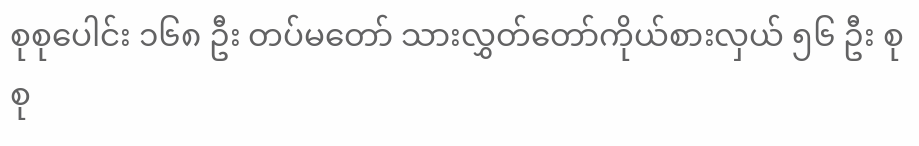စုစုပေါင်း ၁၆၈ ဦး တပ်မတော် သားလွှတ်တော်ကိုယ်စားလှယ် ၅၆ ဦး စုစု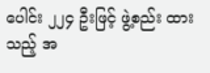ပေါင်း ၂၂၄ ဦးဖြင့် ဖွဲ့စည်း ထားသည့် အ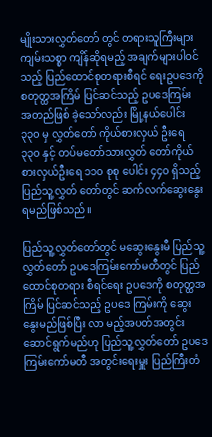မျိုးသားလွှတ်တော် တွင် တရားသူကြီးများ ကျမ်းသစ္စာ ကျိန်ဆိုရမည့် အချက်များပါဝင် သည့် ပြည်ထောင်စုတရားစီရင် ရေးဥပဒေကို စတုတ္ထအကြိမ် ပြင်ဆင်သည့် ဥပဒေကြမ်း အတည်ဖြစ် ခဲ့သော်လည်း မြို့နယ်ပေါင်း ၃၃၀ မှ လွှတ်တော် ကိုယ်စားလှယ် ဦးရေ ၃၃၀ နှင့် တပ်မတော်သားလွှတ် တော်ကိုယ်စားလှယ်ဦးရေ ၁၁၀ စုစု ပေါင်း ၄၄၀ ရှိသည့် ပြည်သူ့လွှတ် တော်တွင် ဆက်လက်ဆွေးနွေး ရမည်ဖြစ်သည်။

ပြည်သူ့လွှတ်တော်တွင် မဆွေးနွေးမီ ပြည်သူ့လွှတ်တော် ဥပဒေကြမ်းကော်မတီတွင် ပြည် ထောင်စုတရား စီရင်ရေး ဥပဒေကို စတုတ္ထအကြိမ် ပြင်ဆင်သည့် ဥပဒေ ကြမ်းကို ဆွေးနွေးမည်ဖြစ်ပြီး လာ မည့်အပတ်အတွင်း ဆောင်ရွက်မည်ဟု ပြည်သူ့လွှတ်တော် ဥပဒေ ကြမ်းကော်မတီ အတွင်းရေးမှူး ပြည်ကြီးတံ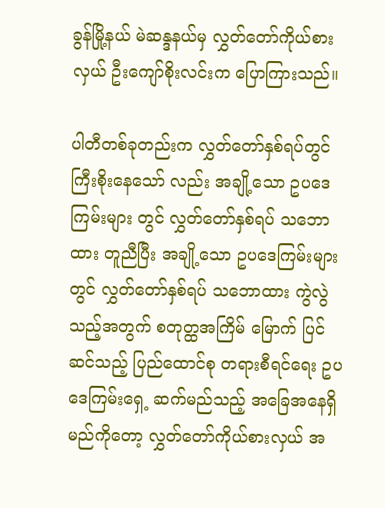ခွန်မြို့နယ် မဲဆန္ဒနယ်မှ လွှတ်တော်ကိုယ်စားလှယ် ဦးကျော်စိုးလင်းက ပြောကြားသည်။

ပါတီတစ်ခုတည်းက လွှတ်တော်နှစ်ရပ်တွင် ကြီးစိုးနေသော် လည်း အချို့သော ဥပဒေကြမ်းများ တွင် လွှတ်တော်နှစ်ရပ် သဘောထား တူညီပြီး အချို့သော ဥပဒေကြမ်းများ တွင် လွှတ်တော်နှစ်ရပ် သဘောထား ကွဲလွဲသည့်အတွက် စတုတ္ထအကြိမ် မြောက် ပြင်ဆင်သည့် ပြည်ထောင်စု တရားစီရင်ရေး ဥပဒေကြမ်းရှေ့ ဆက်မည်သည့် အခြေအနေရှိမည်ကိုတော့ လွှတ်တော်ကိုယ်စားလှယ် အ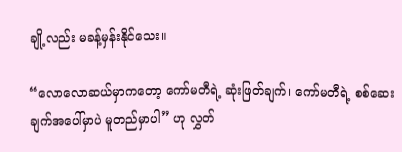ချို့လည်း မခန့်မှန်းနိုင်သေး။

“လောလောဆယ်မှာကတော့ ကော်မတီရဲ့ ဆုံးဖြတ်ချက်၊ ကော်မတီရဲ့ စစ်ဆေးချက်အပေါ်မှာပဲ မူတည်မှာပါ” ဟု လွှတ်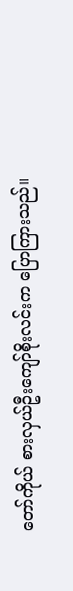တော်ကိုယ် စားလှယ်ဦးကျော်စိုးလင်းက ပြောကြားသည်။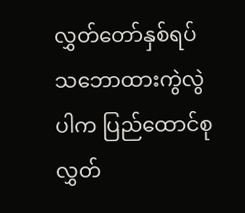လွှတ်တော်နှစ်ရပ် သဘောထားကွဲလွဲပါက ပြည်ထောင်စုလွှတ်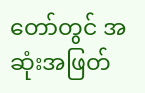တော်တွင် အဆုံးအဖြတ်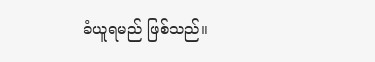ခံယူရမည် ဖြစ်သည်။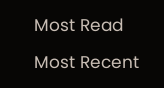Most Read

Most Recent